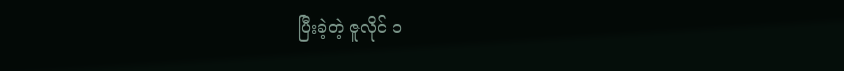ပြီးခဲ့တဲ့ ဇူလိုင် ၁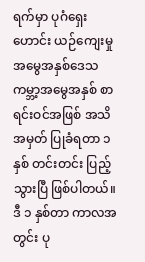ရက်မှာ ပုဂံရှေးဟောင်း ယဉ်ကျေးမှု အမွေအနှစ်ဒေသ ကမ္ဘာ့အမွေအနှစ် စာရင်းဝင်အဖြစ် အသိအမှတ် ပြုခံရတာ ၁ နှစ် တင်းတင်း ပြည့်သွားပြီ ဖြစ်ပါတယ်။ ဒီ ၁ နှစ်တာ ကာလအတွင်း ပု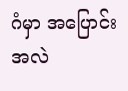ဂံမှာ အပြောင်းအလဲ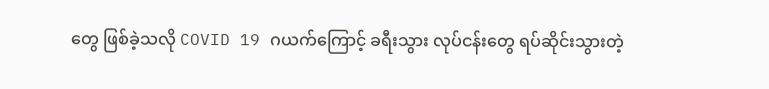တွေ ဖြစ်ခဲ့သလို COVID 19 ဂယက်ကြောင့် ခရီးသွား လုပ်ငန်းတွေ ရပ်ဆိုင်းသွားတဲ့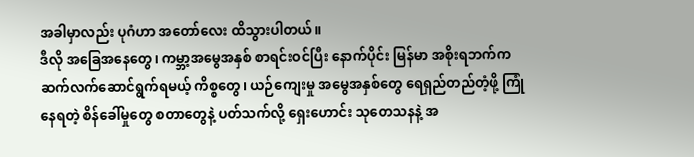အခါမှာလည်း ပုဂံဟာ အတော်လေး ထိသွားပါတယ်။
ဒီလို အခြေအနေတွေ၊ ကမ္ဘာ့အမွေအနှစ် စာရင်းဝင်ပြီး နောက်ပိုင်း မြန်မာ အစိုးရဘက်က ဆက်လက်ဆောင်ရွက်ရမယ့် ကိစ္စတွေ၊ ယဉ်ကျေးမှု အမွေအနှစ်တွေ ရေရှည်တည်တံ့ဖို့ ကြုံနေရတဲ့ စိန်ခေါ်မှုတွေ စတာတွေနဲ့ ပတ်သက်လို့ ရှေးဟောင်း သုတေသနနဲ့ အ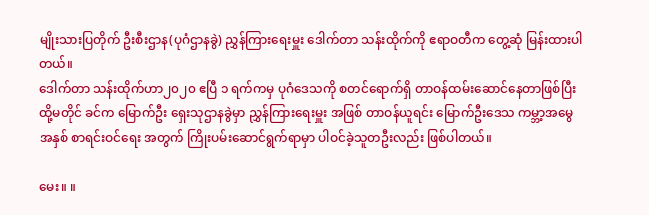မျိုးသားပြတိုက် ဦးစီးဌာန(ပုဂံဌာနခွဲ) ညွှန်ကြားရေးမှူး ဒေါက်တာ သန်းထိုက်ကို ဧရာဝတီက တွေ့ဆုံ မြန်းထားပါတယ်။
ဒေါက်တာ သန်းထိုက်ဟာ၂၀၂၀ ဧပြီ ၁ ရက်ကမှ ပုဂံဒေသကို စတင်ရောက်ရှိ တာဝန်ထမ်းဆောင်နေတာဖြစ်ပြီး ထို့မတိုင် ခင်က မြောက်ဦး ရှေးသုဌာနခွဲမှာ ညွှန်ကြားရေးမှူး အဖြစ် တာဝန်ယူရင်း မြောက်ဦးဒေသ ကမ္ဘာ့အမွေအနှစ် စာရင်းဝင်ရေး အတွက် ကြိုးပမ်းဆောင်ရွက်ရာမှာ ပါဝင်ခဲ့သူတဦးလည်း ဖြစ်ပါတယ်။

မေး။ ။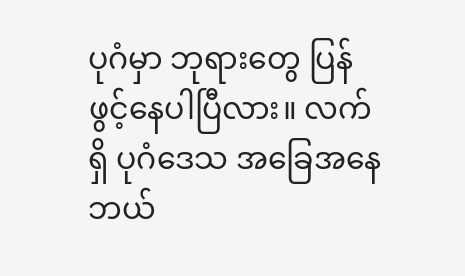ပုဂံမှာ ဘုရားတွေ ပြန်ဖွင့်နေပါပြီလား။ လက်ရှိ ပုဂံဒေသ အခြေအနေ ဘယ်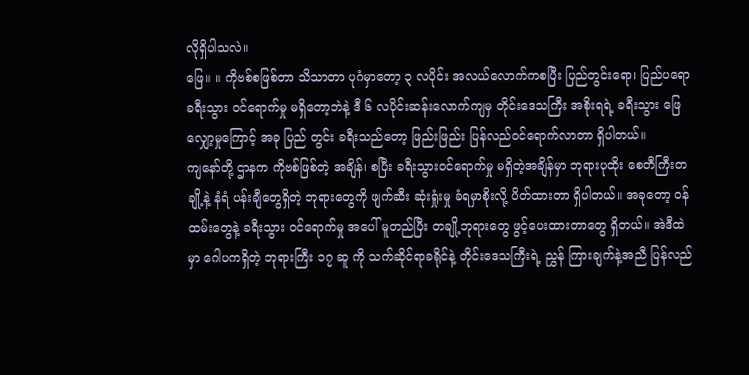လိုရှိပါသလဲ။
ဖြေ။ ။ ကိုဗစ်စဖြစ်တာ သိသာတာ ပုဂံမှာတော့ ၃ လပိုင်း အလယ်လောက်ကစပြီး ပြည်တွင်းရော၊ ပြည်ပရော ခရီးသွား ဝင်ရောက်မှု မရှိတော့ဘဲနဲ့ ဒီ ၆ လပိုင်းဆန်းလောက်ကျမှ တိုင်းဒေသကြီး အစိုးရရဲ့ ခရီးသွား ဖြေလျှော့မှုကြောင့် အခု ပြည် တွင်း ခရီးသည်တော့ ဖြည်းဖြည်း ပြန်လည်ဝင်ရောက်လာတာ ရှိပါတယ်။
ကျနော်တို့ ဌာနက ကိုဗစ်ဖြစ်တဲ့ အချိန်၊ စပြီး ခရီးသွားဝင်ရောက်မှု မရှိတဲ့အချိန်မှာ ဘုရားပုထိုး စေတီကြီးတချို့နဲ့ နံရံ ပန်းချီတွေရှိတဲ့ ဘုရားတွေကို ဖျက်ဆီး ဆုံးရှုံးမှု ခံရမှာစိုးလို့ ပိတ်ထားတာ ရှိပါတယ်။ အခုတော့ ဝန်ထမ်းတွေနဲ့ ခရီးသွား ဝင်ရောက်မှု အပေါ် မူတည်ပြီး တချို့ဘုရားတွေ ဖွင့်ပေးထားတာတွေ ရှိတယ်။ အဲဒီထဲမှာ ဂေါပကရှိတဲ့ ဘုရားကြီး ၁၇ ဆူ ကို သက်ဆိုင်ရာခရိုင်နဲ့ တိုင်းဒေသကြီးရဲ့ ညွှန် ကြားချက်နဲ့အညီ ပြန်လည်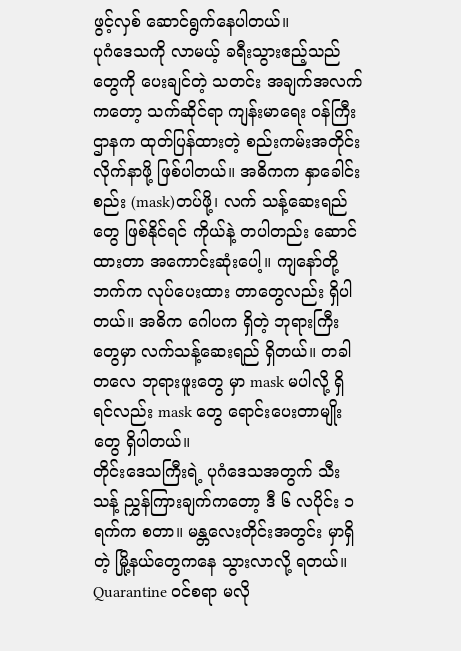ဖွင့်လှစ် ဆောင်ရွက်နေပါတယ်။
ပုဂံဒေသကို လာမယ့် ခရီးသွားဧည့်သည်တွေကို ပေးချင်တဲ့ သတင်း အချက်အလက်ကတော့ သက်ဆိုင်ရာ ကျန်းမာရေး ဝန်ကြီးဌာနက ထုတ်ပြန်ထားတဲ့ စည်းကမ်းအတိုင်း လိုက်နာဖို့ ဖြစ်ပါတယ်။ အဓိကက နှာခေါင်းစည်း (mask)တပ်ဖို့၊ လက် သန့်ဆေးရည်တွေ ဖြစ်နိုင်ရင် ကိုယ်နဲ့ တပါတည်း ဆောင်ထားတာ အကောင်းဆုံးပေါ့။ ကျနော်တို့ဘက်က လုပ်ပေးထား တာတွေလည်း ရှိပါတယ်။ အဓိက ဂေါပက ရှိတဲ့ ဘုရားကြီးတွေမှာ လက်သန့်ဆေးရည် ရှိတယ်။ တခါတလေ ဘုရားဖူးတွေ မှာ mask မပါလို့ ရှိရင်လည်း mask တွေ ရောင်းပေးတာမျိုးတွေ ရှိပါတယ်။
တိုင်းဒေသကြီးရဲ့ ပုဂံဒေသအတွက် သီးသန့် ညွှန်ကြားချက်ကတော့ ဒီ ၆ လပိုင်း ၁ ရက်က စတာ။ မန္တလေးတိုင်းအတွင်း မှာရှိတဲ့ မြို့နယ်တွေကနေ သွားလာလို့ ရတယ်။ Quarantine ဝင်စရာ မလို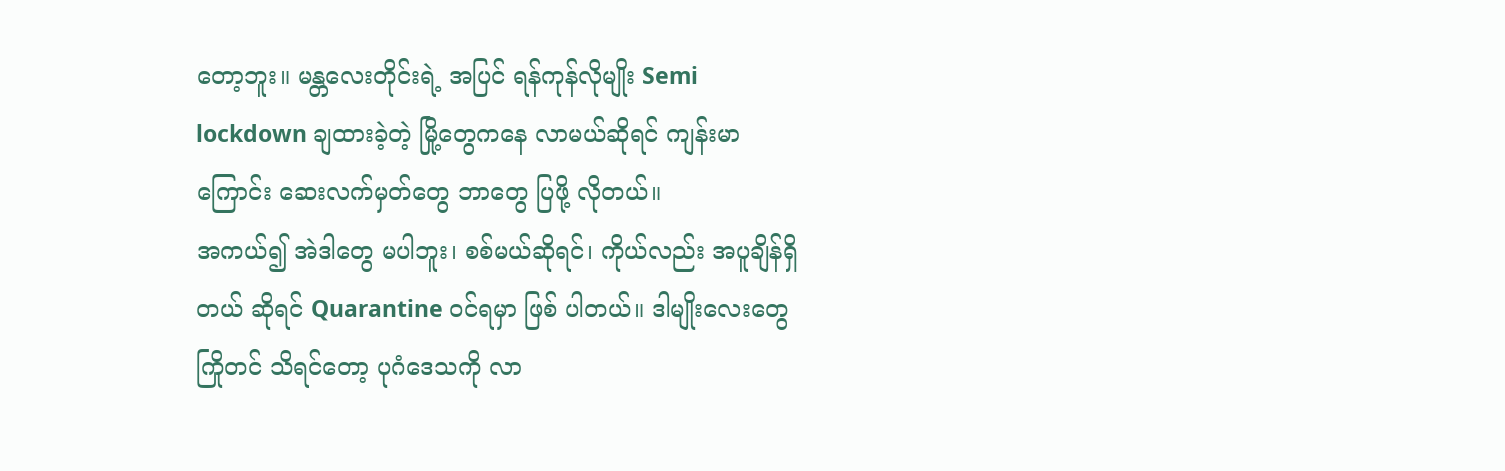တော့ဘူး။ မန္တလေးတိုင်းရဲ့ အပြင် ရန်ကုန်လိုမျိုး Semi lockdown ချထားခဲ့တဲ့ မြို့တွေကနေ လာမယ်ဆိုရင် ကျန်းမာကြောင်း ဆေးလက်မှတ်တွေ ဘာတွေ ပြဖို့ လိုတယ်။
အကယ်၍ အဲဒါတွေ မပါဘူး၊ စစ်မယ်ဆိုရင်၊ ကိုယ်လည်း အပူချိန်ရှိတယ် ဆိုရင် Quarantine ဝင်ရမှာ ဖြစ် ပါတယ်။ ဒါမျိုးလေးတွေ ကြိုတင် သိရင်တော့ ပုဂံဒေသကို လာ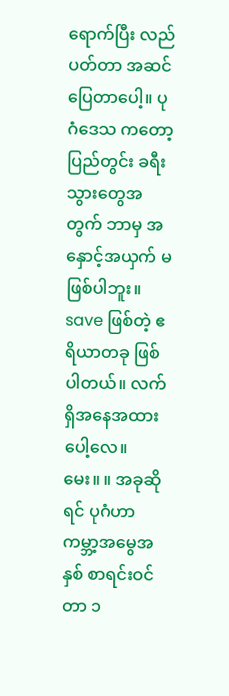ရောက်ပြီး လည်ပတ်တာ အဆင်ပြေတာပေါ့။ ပုဂံဒေသ ကတော့ ပြည်တွင်း ခရီးသွားတွေအတွက် ဘာမှ အနှောင့်အယှက် မဖြစ်ပါဘူး။ save ဖြစ်တဲ့ ဧရိယာတခု ဖြစ်ပါတယ်။ လက်ရှိအနေအထားပေါ့လေ။
မေး။ ။ အခုဆိုရင် ပုဂံဟာ ကမ္ဘာ့အမွေအနှစ် စာရင်းဝင်တာ ၁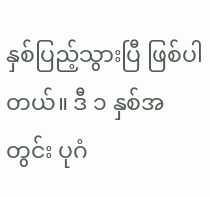နှစ်ပြည့်သွားပြီ ဖြစ်ပါတယ်။ ဒီ ၁ နှစ်အတွင်း ပုဂံ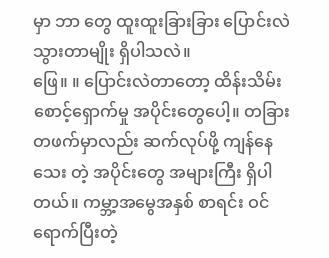မှာ ဘာ တွေ ထူးထူးခြားခြား ပြောင်းလဲသွားတာမျိုး ရှိပါသလဲ။
ဖြေ။ ။ ပြောင်းလဲတာတော့ ထိန်းသိမ်း စောင့်ရှောက်မှု အပိုင်းတွေပေါ့။ တခြားတဖက်မှာလည်း ဆက်လုပ်ဖို့ ကျန်နေသေး တဲ့ အပိုင်းတွေ အများကြီး ရှိပါတယ်။ ကမ္ဘာ့အမွေအနှစ် စာရင်း ဝင်ရောက်ပြီးတဲ့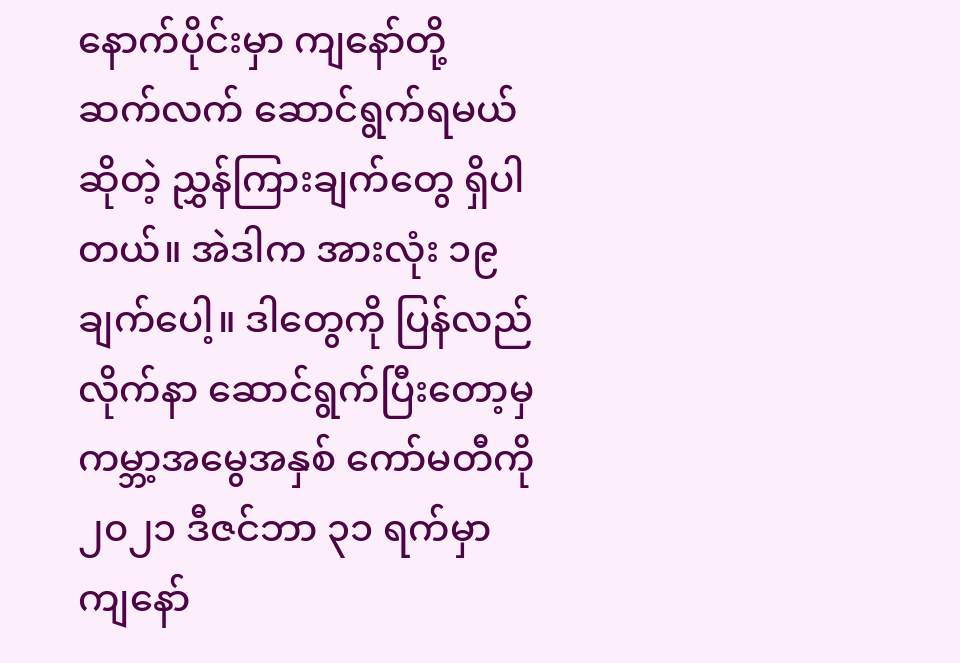နောက်ပိုင်းမှာ ကျနော်တို့ ဆက်လက် ဆောင်ရွက်ရမယ် ဆိုတဲ့ ညွှန်ကြားချက်တွေ ရှိပါတယ်။ အဲဒါက အားလုံး ၁၉ ချက်ပေါ့။ ဒါတွေကို ပြန်လည် လိုက်နာ ဆောင်ရွက်ပြီးတော့မှ ကမ္ဘာ့အမွေအနှစ် ကော်မတီကို ၂၀၂၁ ဒီဇင်ဘာ ၃၁ ရက်မှာ ကျနော်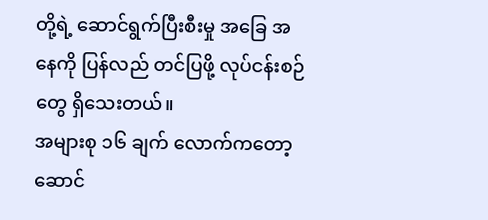တို့ရဲ့ ဆောင်ရွက်ပြီးစီးမှု အခြေ အနေကို ပြန်လည် တင်ပြဖို့ လုပ်ငန်းစဉ်တွေ ရှိသေးတယ်။
အများစု ၁၆ ချက် လောက်ကတော့ ဆောင်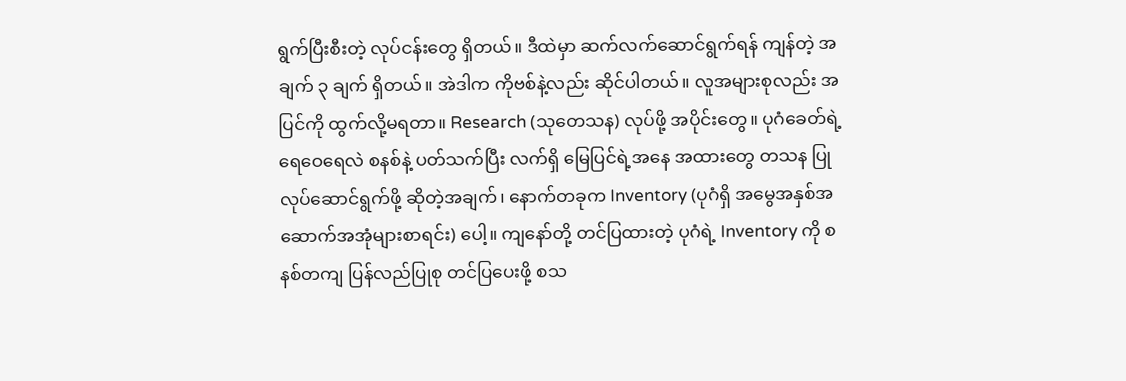ရွက်ပြီးစီးတဲ့ လုပ်ငန်းတွေ ရှိတယ်။ ဒီထဲမှာ ဆက်လက်ဆောင်ရွက်ရန် ကျန်တဲ့ အချက် ၃ ချက် ရှိတယ်။ အဲဒါက ကိုဗစ်နဲ့လည်း ဆိုင်ပါတယ်။ လူအများစုလည်း အပြင်ကို ထွက်လို့မရတာ။ Research (သုတေသန) လုပ်ဖို့ အပိုင်းတွေ။ ပုဂံခေတ်ရဲ့ ရေဝေရေလဲ စနစ်နဲ့ ပတ်သက်ပြီး လက်ရှိ မြေပြင်ရဲ့အနေ အထားတွေ တသန ပြုလုပ်ဆောင်ရွက်ဖို့ ဆိုတဲ့အချက်၊ နောက်တခုက Inventory (ပုဂံရှိ အမွေအနှစ်အဆောက်အအုံများစာရင်း) ပေါ့။ ကျနော်တို့ တင်ပြထားတဲ့ ပုဂံရဲ့ Inventory ကို စနစ်တကျ ပြန်လည်ပြုစု တင်ပြပေးဖို့ စသ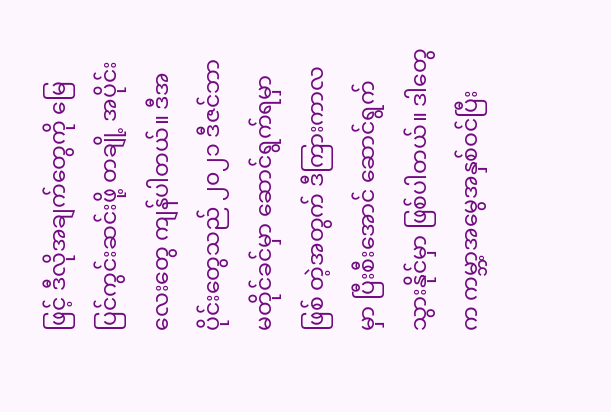ဖြင့် ဒီလိုအချက်တွေကို မြေ ပြင်ကွင်းဆင်းဖို့ တချို့ အပိုင်းလေးတွေ ကျန်ပါတယ်။ ဒီအပိုင်းတွေသည် ၂၀၂၁ ဒီဇင်ဘာ မတိုင်ခင်မှာ ဆောင်ရွက်ရမှာ ဖြစ် တဲ့အတွက် ဒီကြားကာလမှာ ပြီးစီးအောင် ဆောင်ရွက်သွားနိုင်မှာ ဖြစ်ပါတယ်။ ဒါတွေက ကမ္ဘာ့အမွေအနှစ်ဝင်ပြီး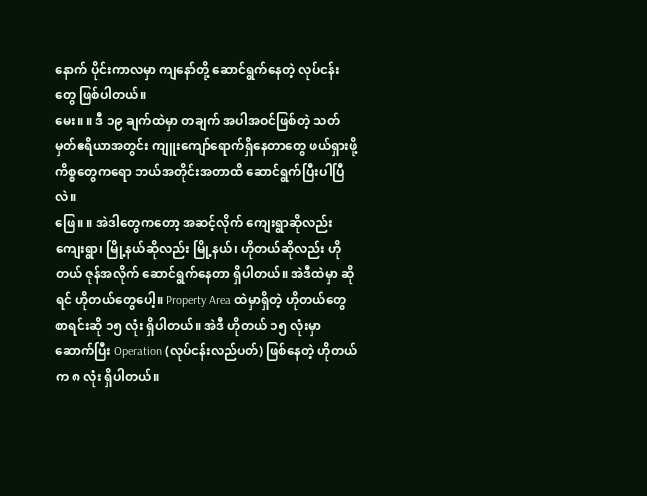နောက် ပိုင်းကာလမှာ ကျနော်တို့ ဆောင်ရွက်နေတဲ့ လုပ်ငန်းတွေ ဖြစ်ပါတယ်။
မေး။ ။ ဒီ ၁၉ ချက်ထဲမှာ တချက် အပါအဝင်ဖြစ်တဲ့ သတ်မှတ်ဧရိယာအတွင်း ကျူးကျော်ရောက်ရှိနေတာတွေ ဖယ်ရှားဖို့ ကိစ္စတွေကရော ဘယ်အတိုင်းအတာထိ ဆောင်ရွက်ပြီးပါပြီလဲ။
ဖြေ။ ။ အဲဒါတွေကတော့ အဆင့်လိုက် ကျေးရွာဆိုလည်း ကျေးရွာ၊ မြို့နယ်ဆိုလည်း မြို့နယ်၊ ဟိုတယ်ဆိုလည်း ဟိုတယ် ဇုန်အလိုက် ဆောင်ရွက်နေတာ ရှိပါတယ်။ အဲဒီထဲမှာ ဆိုရင် ဟိုတယ်တွေပေါ့။ Property Area ထဲမှာရှိတဲ့ ဟိုတယ်တွေ စာရင်းဆို ၁၅ လုံး ရှိပါတယ်။ အဲဒီ ဟိုတယ် ၁၅ လုံးမှာ ဆောက်ပြီး Operation (လုပ်ငန်းလည်ပတ်) ဖြစ်နေတဲ့ ဟိုတယ်က ၈ လုံး ရှိပါတယ်။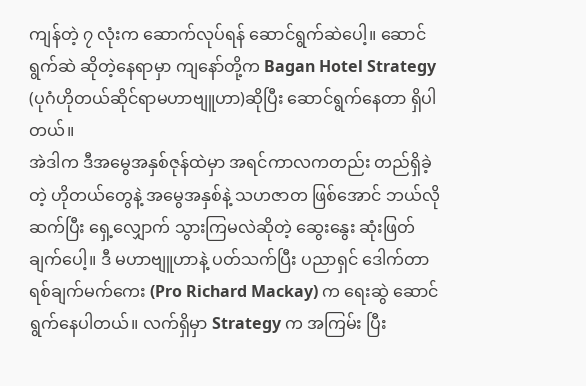ကျန်တဲ့ ၇ လုံးက ဆောက်လုပ်ရန် ဆောင်ရွက်ဆဲပေါ့။ ဆောင်ရွက်ဆဲ ဆိုတဲ့နေရာမှာ ကျနော်တို့က Bagan Hotel Strategy (ပုဂံဟိုတယ်ဆိုင်ရာမဟာဗျူဟာ)ဆိုပြီး ဆောင်ရွက်နေတာ ရှိပါတယ်။
အဲဒါက ဒီအမွေအနှစ်ဇုန်ထဲမှာ အရင်ကာလကတည်း တည်ရှိခဲ့တဲ့ ဟိုတယ်တွေနဲ့ အမွေအနှစ်နဲ့ သဟဇာတ ဖြစ်အောင် ဘယ်လိုဆက်ပြီး ရှေ့လျှောက် သွားကြမလဲဆိုတဲ့ ဆွေးနွေး ဆုံးဖြတ်ချက်ပေါ့။ ဒီ မဟာဗျူဟာနဲ့ ပတ်သက်ပြီး ပညာရှင် ဒေါက်တာ ရစ်ချက်မက်ကေး (Pro Richard Mackay) က ရေးဆွဲ ဆောင်ရွက်နေပါတယ်။ လက်ရှိမှာ Strategy က အကြမ်း ပြီး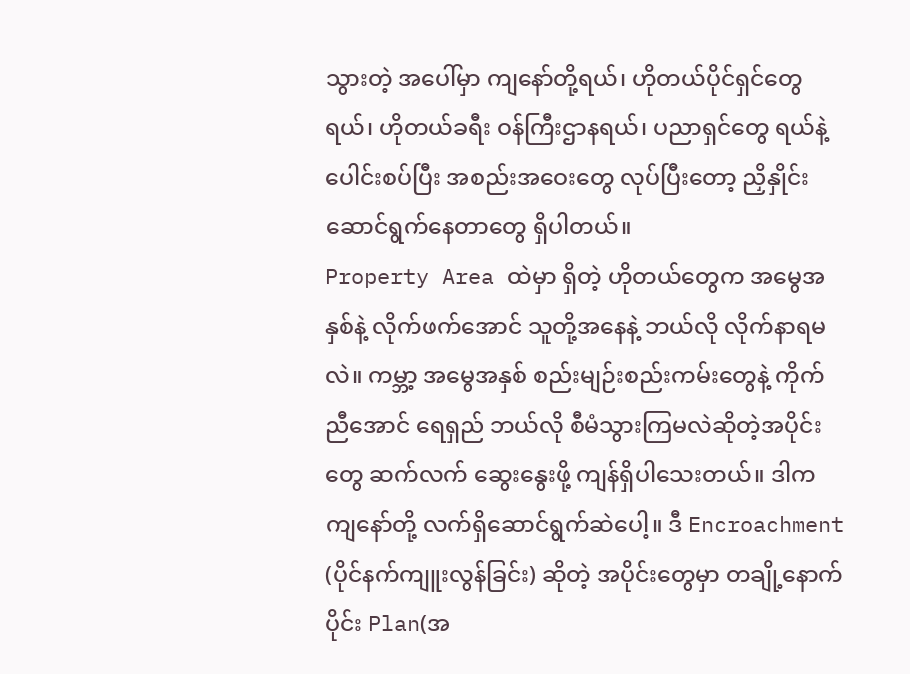သွားတဲ့ အပေါ်မှာ ကျနော်တို့ရယ်၊ ဟိုတယ်ပိုင်ရှင်တွေရယ်၊ ဟိုတယ်ခရီး ဝန်ကြီးဌာနရယ်၊ ပညာရှင်တွေ ရယ်နဲ့ ပေါင်းစပ်ပြီး အစည်းအဝေးတွေ လုပ်ပြီးတော့ ညှိနှိုင်း ဆောင်ရွက်နေတာတွေ ရှိပါတယ်။
Property Area ထဲမှာ ရှိတဲ့ ဟိုတယ်တွေက အမွေအနှစ်နဲ့ လိုက်ဖက်အောင် သူတို့အနေနဲ့ ဘယ်လို လိုက်နာရမလဲ။ ကမ္ဘာ့ အမွေအနှစ် စည်းမျဉ်းစည်းကမ်းတွေနဲ့ ကိုက်ညီအောင် ရေရှည် ဘယ်လို စီမံသွားကြမလဲဆိုတဲ့အပိုင်းတွေ ဆက်လက် ဆွေးနွေးဖို့ ကျန်ရှိပါသေးတယ်။ ဒါက ကျနော်တို့ လက်ရှိဆောင်ရွက်ဆဲပေါ့။ ဒီ Encroachment (ပိုင်နက်ကျူးလွန်ခြင်း) ဆိုတဲ့ အပိုင်းတွေမှာ တချို့နောက်ပိုင်း Plan(အ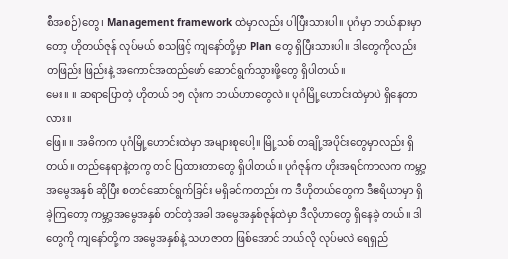စီအစဉ်)တွေ၊ Management framework ထဲမှာလည်း ပါပြီးသားပါ။ ပုဂံမှာ ဘယ်နားမှာတော့ ဟိုတယ်ဇုန် လုပ်မယ် စသဖြင့် ကျနော်တို့မှာ Plan တွေ ရှိပြီးသားပါ။ ဒါတွေကိုလည်း တဖြည်း ဖြည်းနဲ့ အကောင်အထည်ဖော် ဆောင်ရွက်သွားဖို့တွေ ရှိပါတယ်။
မေး။ ။ ဆရာပြောတဲ့ ဟိုတယ် ၁၅ လုံးက ဘယ်ဟာတွေလဲ။ ပုဂံမြို့ဟောင်းထဲမှာပဲ ရှိနေတာလား။
ဖြေ။ ။ အဓိကက ပုဂံမြို့ဟောင်းထဲမှာ အများစုပေါ့။ မြို့သစ် တချို့အပိုင်းတွေမှာလည်း ရှိတယ်။ တည်နေရာနဲ့တကွ တင် ပြထားတာတွေ ရှိပါတယ်။ ပုဂံဇုန်က ဟိုးအရင်ကာလက ကမ္ဘာ့အမွေအနှစ် ဆိုပြီး စတင်ဆောင်ရွက်ခြင်း မရှိခင်ကတည်း က ဒီဟိုတယ်တွေက ဒီဧရိယာမှာ ရှိခဲ့ကြတော့ ကမ္ဘာ့အမွေအနှစ် တင်တဲ့အခါ အမွေအနှစ်ဇုန်ထဲမှာ ဒီလိုဟာတွေ ရှိနေခဲ့ တယ်။ ဒါတွေကို ကျနော်တို့က အမွေအနှစ်နဲ့ သဟဇာတ ဖြစ်အောင် ဘယ်လို လုပ်မလဲ ရေရှည်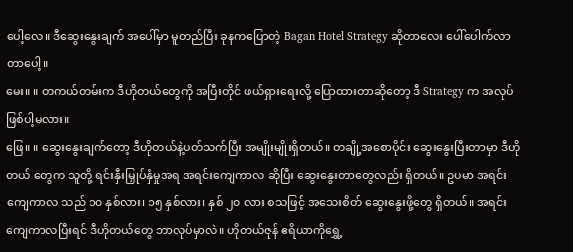ပေါ့လေ။ ဒီဆွေးနွေးချက် အပေါ်မှာ မူတည်ပြီး ခုနကပြောတဲ့ Bagan Hotel Strategy ဆိုတာလေး ပေါ်ပေါက်လာတာပေါ့။
မေး။ ။ တကယ်တမ်းက ဒီဟိုတယ်တွေကို အပြီးတိုင် ဖယ်ရှားရေးလို့ ပြောထားတာဆိုတော့ ဒီ Strategy က အလုပ် ဖြစ်ပါ့မလား။
ဖြေ။ ။ ဆွေးနွေးချက်တော့ ဒီဟိုတယ်နဲ့ပတ်သက်ပြီး အမျိုးမျိုးရှိတယ်။ တချို့အစောပိုင်း ဆွေးနွေးပြီးတာမှာ ဒီဟို တယ် တွေက သူတို့ ရင်းနှီးမြှုပ်နှံမှုအရ အရင်းကျေကာလ ဆိုပြီး ဆွေးနွေးတာတွေလည်း ရှိတယ်။ ဥပမာ အရင်းကျေကာလ သည် ၁၀ နှစ်လား၊ ၁၅ နှစ်လား၊ နှစ် ၂၀ လား စသဖြင့် အသေးစိတ် ဆွေးနွေးဖို့တွေ ရှိတယ်။ အရင်းကျေကာလပြီးရင် ဒီဟိုတယ်တွေ ဘာလုပ်မှာလဲ။ ဟိုတယ်ဇုန် ဧရိယာကိုရွှေ့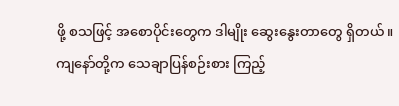ဖို့ စသဖြင့် အစောပိုင်းတွေက ဒါမျိုး ဆွေးနွေးတာတွေ ရှိတယ်။
ကျနော်တို့က သေချာပြန်စဉ်းစား ကြည့်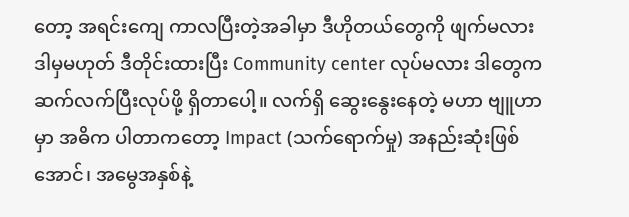တော့ အရင်းကျေ ကာလပြီးတဲ့အခါမှာ ဒီဟိုတယ်တွေကို ဖျက်မလား ဒါမှမဟုတ် ဒီတိုင်းထားပြီး Community center လုပ်မလား ဒါတွေက ဆက်လက်ပြီးလုပ်ဖို့ ရှိတာပေါ့။ လက်ရှိ ဆွေးနွေးနေတဲ့ မဟာ ဗျူဟာမှာ အဓိက ပါတာကတော့ Impact (သက်ရောက်မှု) အနည်းဆုံးဖြစ်အောင်၊ အမွေအနှစ်နဲ့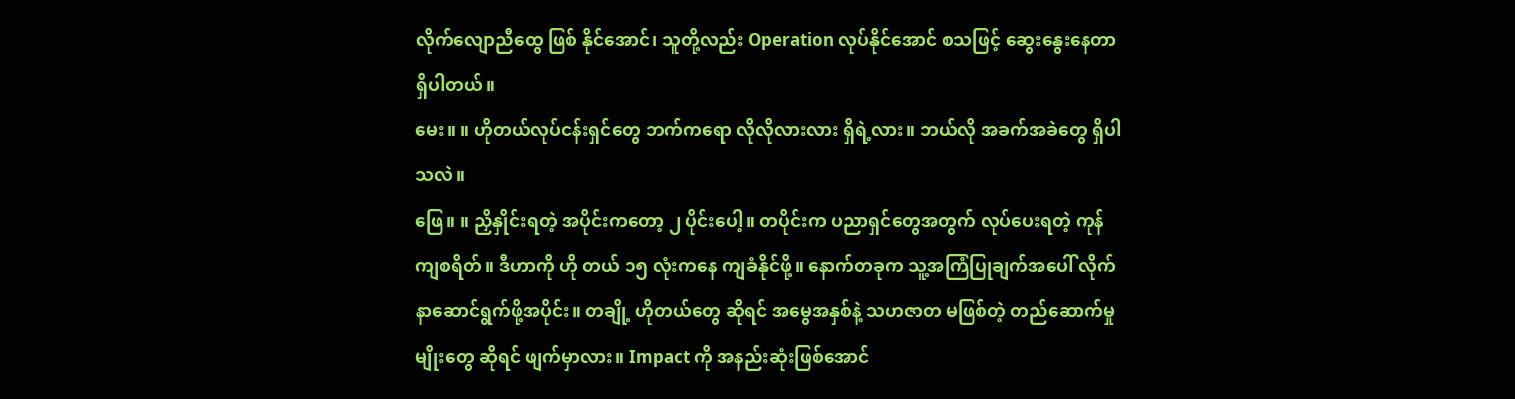လိုက်လျောညီထွေ ဖြစ် နိုင်အောင်၊ သူတို့လည်း Operation လုပ်နိုင်အောင် စသဖြင့် ဆွေးနွေးနေတာ ရှိပါတယ်။
မေး။ ။ ဟိုတယ်လုပ်ငန်းရှင်တွေ ဘက်ကရော လိုလိုလားလား ရှိရဲ့လား။ ဘယ်လို အခက်အခဲတွေ ရှိပါသလဲ။
ဖြေ။ ။ ညှိနှိုင်းရတဲ့ အပိုင်းကတော့ ၂ ပိုင်းပေါ့။ တပိုင်းက ပညာရှင်တွေအတွက် လုပ်ပေးရတဲ့ ကုန်ကျစရိတ်။ ဒီဟာကို ဟို တယ် ၁၅ လုံးကနေ ကျခံနိုင်ဖို့။ နောက်တခုက သူ့အကြံပြုချက်အပေါ် လိုက်နာဆောင်ရွက်ဖို့အပိုင်း။ တချို့ ဟိုတယ်တွေ ဆိုရင် အမွေအနှစ်နဲ့ သဟဇာတ မဖြစ်တဲ့ တည်ဆောက်မှုမျိုးတွေ ဆိုရင် ဖျက်မှာလား။ Impact ကို အနည်းဆုံးဖြစ်အောင်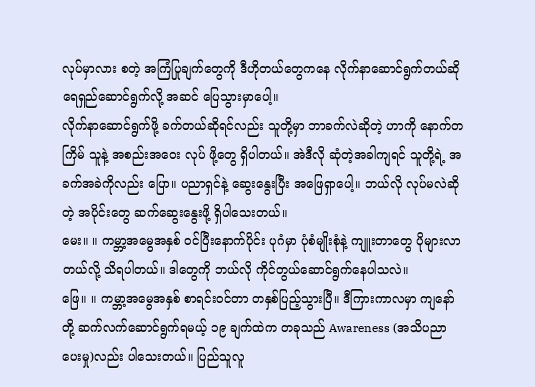လုပ်မှာလား စတဲ့ အကြံပြုချက်တွေကို ဒီဟိုတယ်တွေကနေ လိုက်နာဆောင်ရွက်တယ်ဆို ရေရှည်ဆောင်ရွက်လို့ အဆင် ပြေသွားမှာပေါ့။
လိုက်နာဆောင်ရွက်ဖို့ ခက်တယ်ဆိုရင်လည်း သူတို့မှာ ဘာခက်လဲဆိုတဲ့ ဟာကို နောက်တကြိမ် သူနဲ့ အစည်းအဝေး လုပ် ဖို့တွေ ရှိပါတယ်။ အဲဒီလို ဆုံတဲ့အခါကျရင် သူတို့ရဲ့ အခက်အခဲကိုလည်း ပြော။ ပညာရှင်နဲ့ ဆွေးနွေးပြီး အဖြေရှာပေါ့။ ဘယ်လို လုပ်မလဲဆိုတဲ့ အပိုင်းတွေ ဆက်ဆွေးနွေးဖို့ ရှိပါသေးတယ်။
မေး။ ။ ကမ္ဘာ့အမွေအနှစ် ဝင်ပြီးနောက်ပိုင်း ပုဂံမှာ ပုံစံမျိုးစုံနဲ့ ကျူးတာတွေ ပိုများလာတယ်လို့ သိရပါတယ်။ ဒါတွေကို ဘယ်လို ကိုင်တွယ်ဆောင်ရွက်နေပါသလဲ။
ဖြေ။ ။ ကမ္ဘာ့အမွေအနှစ် စာရင်းဝင်တာ တနှစ်ပြည့်သွားပြီ။ ဒီကြားကာလမှာ ကျနော်တို့ ဆက်လက်ဆောင်ရွက်ရမယ့် ၁၉ ချက်ထဲက တခုသည် Awareness (အသိပညာပေးမှု)လည်း ပါသေးတယ်။ ပြည်သူလူ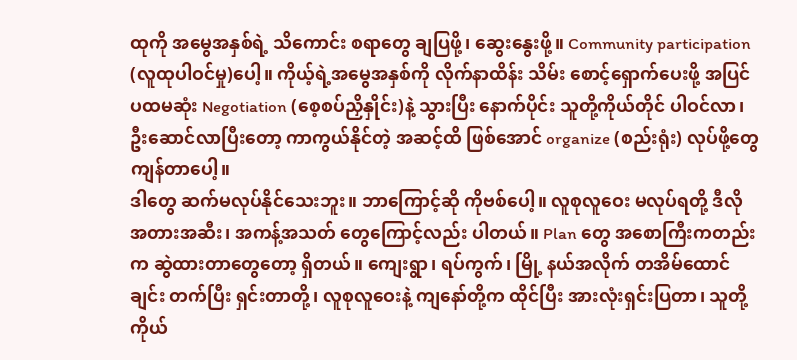ထုကို အမွေအနှစ်ရဲ့ သိကောင်း စရာတွေ ချပြဖို့၊ ဆွေးနွေးဖို့။ Community participation (လူထုပါဝင်မှု)ပေါ့။ ကိုယ့်ရဲ့အမွေအနှစ်ကို လိုက်နာထိန်း သိမ်း စောင့်ရှောက်ပေးဖို့ အပြင် ပထမဆုံး Negotiation (စေ့စပ်ညှိနှိုင်း)နဲ့ သွားပြီး နောက်ပိုင်း သူတို့ကိုယ်တိုင် ပါဝင်လာ၊ ဦးဆောင်လာပြီးတော့ ကာကွယ်နိုင်တဲ့ အဆင့်ထိ ဖြစ်အောင် organize (စည်းရုံး) လုပ်ဖို့တွေ ကျန်တာပေါ့။
ဒါတွေ ဆက်မလုပ်နိုင်သေးဘူး။ ဘာကြောင့်ဆို ကိုဗစ်ပေါ့။ လူစုလူဝေး မလုပ်ရတို့ ဒီလို အတားအဆီး၊ အကန့်အသတ် တွေကြောင့်လည်း ပါတယ်။ Plan တွေ အစောကြီးကတည်းက ဆွဲထားတာတွေတော့ ရှိတယ်။ ကျေးရွာ၊ ရပ်ကွက်၊ မြို့ နယ်အလိုက် တအိမ်ထောင်ချင်း တက်ပြီး ရှင်းတာတို့၊ လူစုလူဝေးနဲ့ ကျနော်တို့က ထိုင်ပြီး အားလုံးရှင်းပြတာ၊ သူတို့ ကိုယ်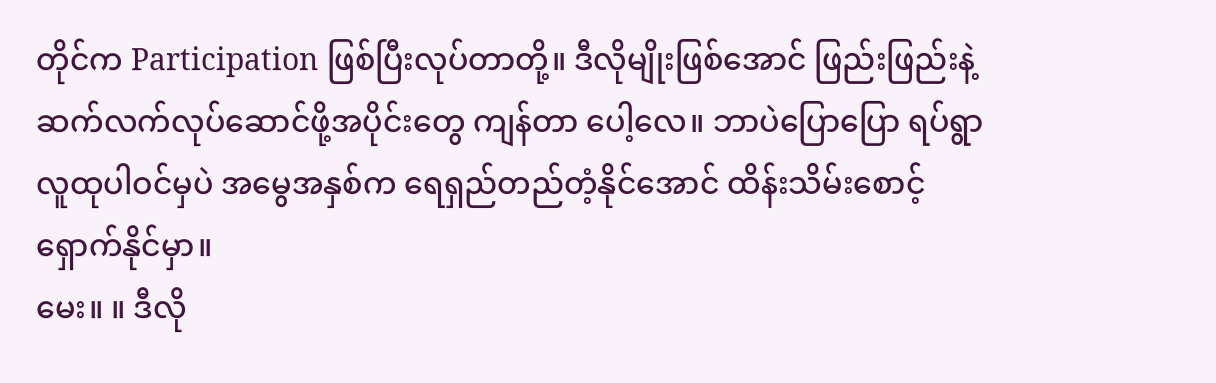တိုင်က Participation ဖြစ်ပြီးလုပ်တာတို့။ ဒီလိုမျိုးဖြစ်အောင် ဖြည်းဖြည်းနဲ့ ဆက်လက်လုပ်ဆောင်ဖို့အပိုင်းတွေ ကျန်တာ ပေါ့လေ။ ဘာပဲပြောပြော ရပ်ရွာလူထုပါဝင်မှပဲ အမွေအနှစ်က ရေရှည်တည်တံ့နိုင်အောင် ထိန်းသိမ်းစောင့်ရှောက်နိုင်မှာ။
မေး။ ။ ဒီလို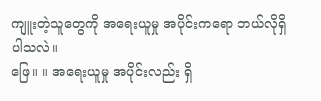ကျူးတဲ့သူတွေကို အရေးယူမှု အပိုင်းကရော ဘယ်လိုရှိပါသလဲ။
ဖြေ။ ။ အရေးယူမှု အပိုင်းလည်း ရှိ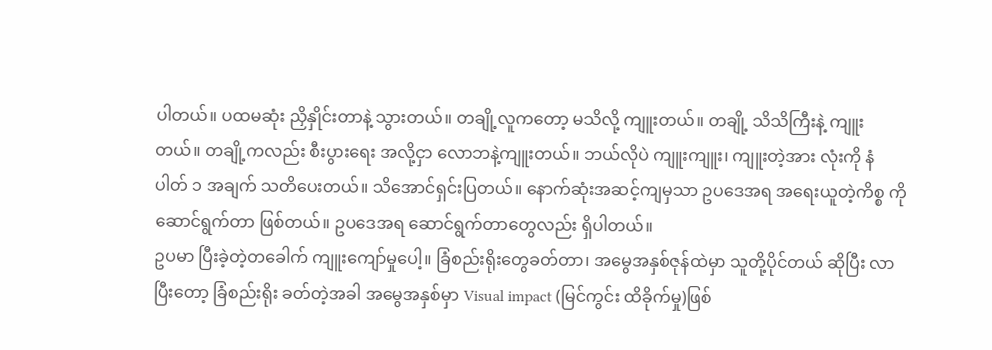ပါတယ်။ ပထမဆုံး ညှိနှိုင်းတာနဲ့ သွားတယ်။ တချို့လူကတော့ မသိလို့ ကျူးတယ်။ တချို့ သိသိကြီးနဲ့ ကျူးတယ်။ တချို့ကလည်း စီးပွားရေး အလို့ငှာ လောဘနဲ့ကျူးတယ်။ ဘယ်လိုပဲ ကျူးကျူး၊ ကျူးတဲ့အား လုံးကို နံပါတ် ၁ အချက် သတိပေးတယ်။ သိအောင်ရှင်းပြတယ်။ နောက်ဆုံးအဆင့်ကျမှသာ ဥပဒေအရ အရေးယူတဲ့ကိစ္စ ကို ဆောင်ရွက်တာ ဖြစ်တယ်။ ဥပဒေအရ ဆောင်ရွက်တာတွေလည်း ရှိပါတယ်။
ဥပမာ ပြီးခဲ့တဲ့တခေါက် ကျူးကျော်မှုပေါ့။ ခြံစည်းရိုးတွေခတ်တာ၊ အမွေအနှစ်ဇုန်ထဲမှာ သူတို့ပိုင်တယ် ဆိုပြီး လာပြီးတော့ ခြံစည်းရိုး ခတ်တဲ့အခါ အမွေအနှစ်မှာ Visual impact (မြင်ကွင်း ထိခိုက်မှု)ဖြစ်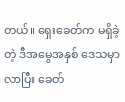တယ်။ ရှေးခေတ်က မရှိခဲ့တဲ့ ဒီအမွေအနှစ် ဒေသမှာလာပြီး ခေတ်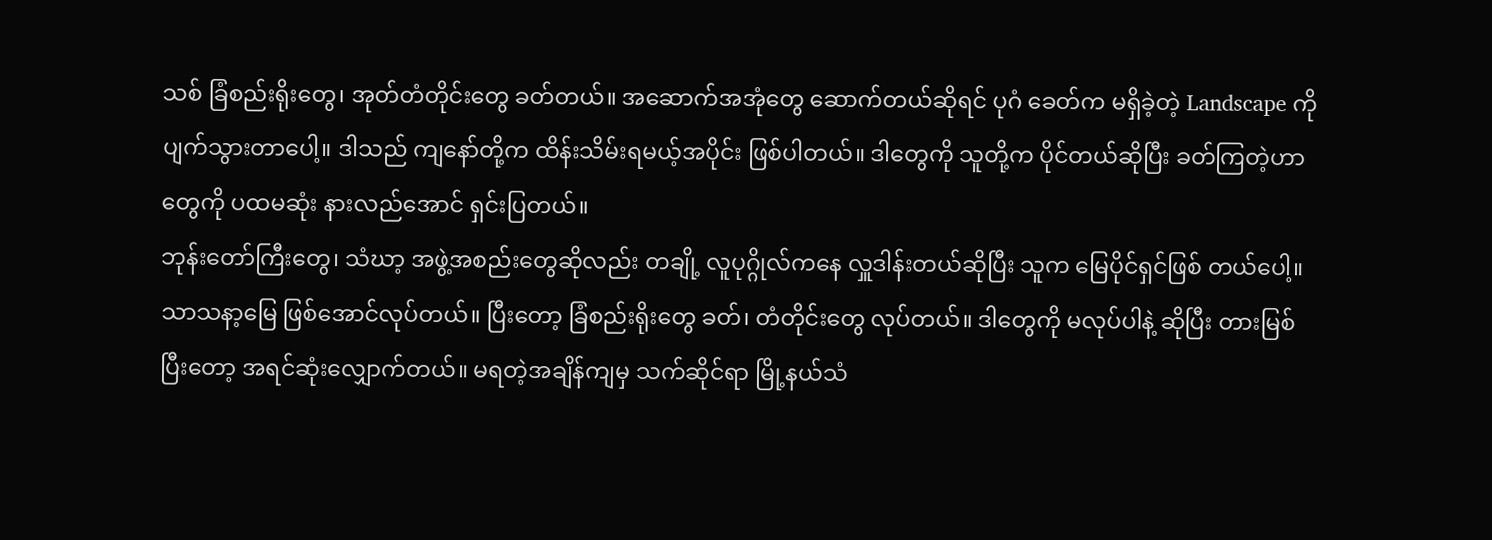သစ် ခြံစည်းရိုးတွေ၊ အုတ်တံတိုင်းတွေ ခတ်တယ်။ အဆောက်အအုံတွေ ဆောက်တယ်ဆိုရင် ပုဂံ ခေတ်က မရှိခဲ့တဲ့ Landscape ကို ပျက်သွားတာပေါ့။ ဒါသည် ကျနော်တို့က ထိန်းသိမ်းရမယ့်အပိုင်း ဖြစ်ပါတယ်။ ဒါတွေကို သူတို့က ပိုင်တယ်ဆိုပြီး ခတ်ကြတဲ့ဟာတွေကို ပထမဆုံး နားလည်အောင် ရှင်းပြတယ်။
ဘုန်းတော်ကြီးတွေ၊ သံဃာ့ အဖွဲ့အစည်းတွေဆိုလည်း တချို့ လူပုဂ္ဂိုလ်ကနေ လှူဒါန်းတယ်ဆိုပြီး သူက မြေပိုင်ရှင်ဖြစ် တယ်ပေါ့။ သာသနာ့မြေ ဖြစ်အောင်လုပ်တယ်။ ပြီးတော့ ခြံစည်းရိုးတွေ ခတ်၊ တံတိုင်းတွေ လုပ်တယ်။ ဒါတွေကို မလုပ်ပါနဲ့ ဆိုပြီး တားမြစ်ပြီးတော့ အရင်ဆုံးလျှောက်တယ်။ မရတဲ့အချိန်ကျမှ သက်ဆိုင်ရာ မြို့နယ်သံ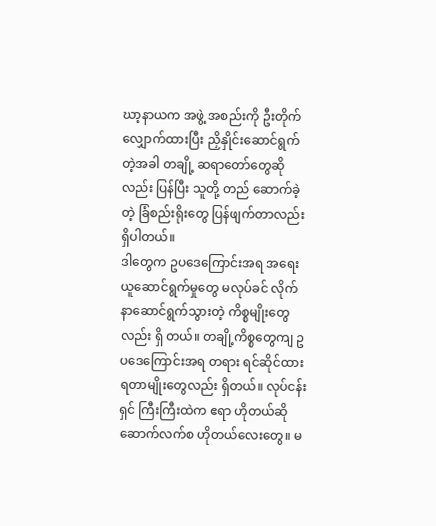ဃာ့နာယက အဖွဲ့ အစည်းကို ဦးတိုက် လျှောက်ထားပြီး ညှိနှိုင်းဆောင်ရွက်တဲ့အခါ တချို့ ဆရာတော်တွေဆိုလည်း ပြန်ပြီး သူတို့ တည် ဆောက်ခဲ့တဲ့ ခြံစည်းရိုးတွေ ပြန်ဖျက်တာလည်း ရှိပါတယ်။
ဒါတွေက ဥပဒေကြောင်းအရ အရေးယူဆောင်ရွက်မှုတွေ မလုပ်ခင် လိုက်နာဆောင်ရွက်သွားတဲ့ ကိစ္စမျိုးတွေလည်း ရှိ တယ်။ တချို့ကိစ္စတွေကျ ဥပဒေကြောင်းအရ တရား ရင်ဆိုင်ထားရတာမျိုးတွေလည်း ရှိတယ်။ လုပ်ငန်းရှင် ကြီးကြီးထဲက ဧရာ ဟိုတယ်ဆို ဆောက်လက်စ ဟိုတယ်လေးတွေ။ မ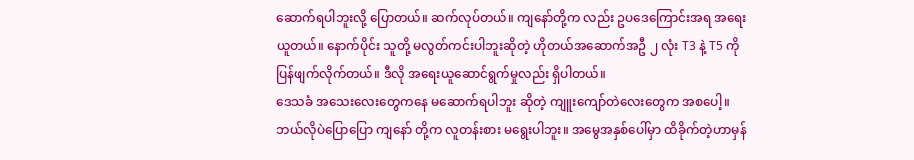ဆောက်ရပါဘူးလို့ ပြောတယ်။ ဆက်လုပ်တယ်။ ကျနော်တို့က လည်း ဥပဒေကြောင်းအရ အရေးယူတယ်။ နောက်ပိုင်း သူတို့ မလွတ်ကင်းပါဘူးဆိုတဲ့ ဟိုတယ်အဆောက်အဦ ၂ လုံး T3 နဲ့ T5 ကို ပြန်ဖျက်လိုက်တယ်။ ဒီလို အရေးယူဆောင်ရွက်မှုလည်း ရှိပါတယ်။
ဒေသခံ အသေးလေးတွေကနေ မဆောက်ရပါဘူး ဆိုတဲ့ ကျူးကျော်တဲလေးတွေက အစပေါ့။ ဘယ်လိုပဲပြောပြော ကျနော် တို့က လူတန်းစား မရွေးပါဘူး။ အမွေအနှစ်ပေါ်မှာ ထိခိုက်တဲ့ဟာမှန်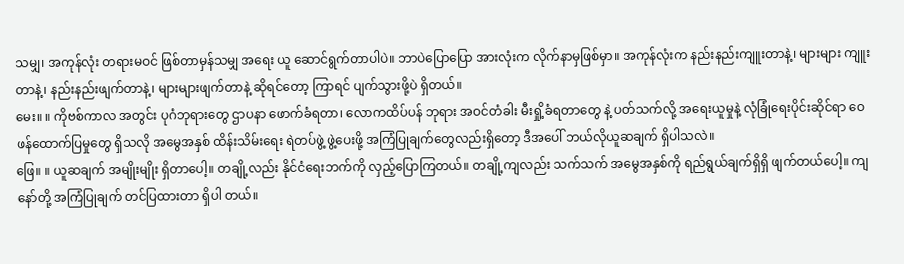သမျှ၊ အကုန်လုံး တရားမဝင် ဖြစ်တာမှန်သမျှ အရေး ယူ ဆောင်ရွက်တာပါပဲ။ ဘာပဲပြောပြော အားလုံးက လိုက်နာမှဖြစ်မှာ။ အကုန်လုံးက နည်းနည်းကျူးတာနဲ့၊ များများ ကျူး တာနဲ့၊ နည်းနည်းဖျက်တာနဲ့၊ များများဖျက်တာနဲ့ ဆိုရင်တော့ ကြာရင် ပျက်သွားဖို့ပဲ ရှိတယ်။
မေး။ ။ ကိုဗစ်ကာလ အတွင်း ပုဂံဘုရားတွေ ဌာပနာ ဖောက်ခံရတာ၊ လောကထိပ်ပန် ဘုရား အဝင်တံခါး မီးရှို့ခံရတာတွေ နဲ့ ပတ်သက်လို့ အရေးယူမှုနဲ့ လုံခြုံရေးပိုင်းဆိုင်ရာ ဝေဖန်ထောက်ပြမှုတွေ ရှိသလို အမွေအနှစ် ထိန်းသိမ်းရေး ရဲတပ်ဖွဲ့ ဖွဲ့ပေးဖို့ အကြံပြုချက်တွေလည်းရှိတော့ ဒီအပေါ် ဘယ်လိုယူဆချက် ရှိပါသလဲ။
ဖြေ။ ။ ယူဆချက် အမျိုးမျိုး ရှိတာပေါ့။ တချို့လည်း နိုင်ငံရေးဘက်ကို လှည့်ပြောကြတယ်။ တချို့ကျလည်း သက်သက် အမွေအနှစ်ကို ရည်ရွယ်ချက်ရှိရှိ ဖျက်တယ်ပေါ့။ ကျနော်တို့ အကြံပြုချက် တင်ပြထားတာ ရှိပါ တယ်။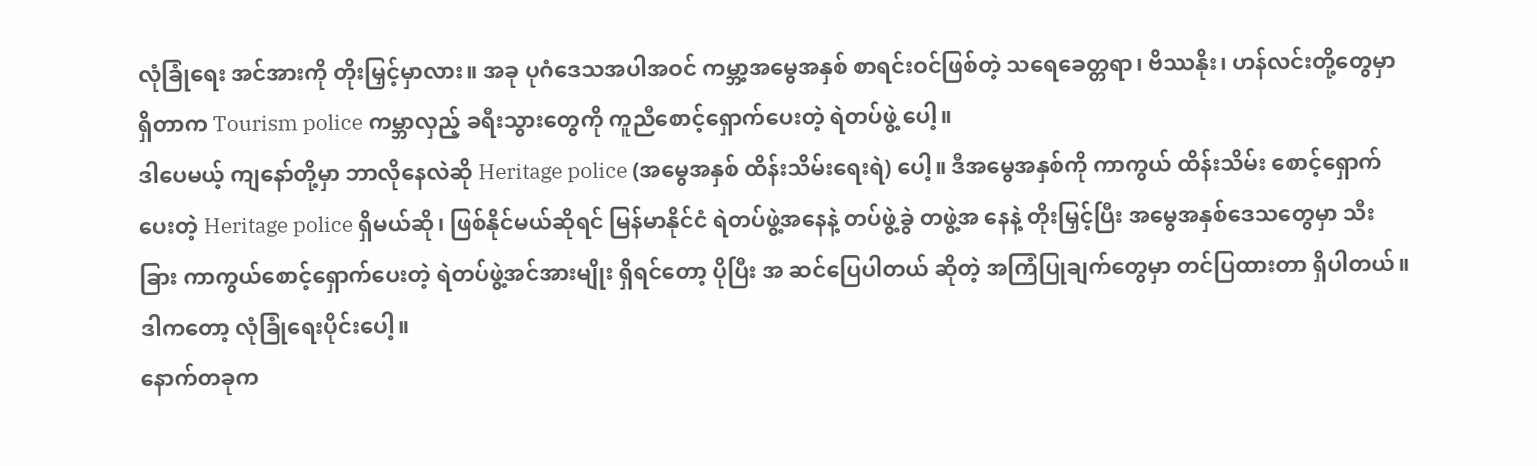လုံခြုံရေး အင်အားကို တိုးမြှင့်မှာလား။ အခု ပုဂံဒေသအပါအဝင် ကမ္ဘာ့အမွေအနှစ် စာရင်းဝင်ဖြစ်တဲ့ သရေခေတ္တရာ၊ ဗိဿနိုး၊ ဟန်လင်းတို့တွေမှာ ရှိတာက Tourism police ကမ္ဘာလှည့် ခရီးသွားတွေကို ကူညီစောင့်ရှောက်ပေးတဲ့ ရဲတပ်ဖွဲ့ ပေါ့။
ဒါပေမယ့် ကျနော်တို့မှာ ဘာလိုနေလဲဆို Heritage police (အမွေအနှစ် ထိန်းသိမ်းရေးရဲ) ပေါ့။ ဒီအမွေအနှစ်ကို ကာကွယ် ထိန်းသိမ်း စောင့်ရှောက်ပေးတဲ့ Heritage police ရှိမယ်ဆို၊ ဖြစ်နိုင်မယ်ဆိုရင် မြန်မာနိုင်ငံ ရဲတပ်ဖွဲ့အနေနဲ့ တပ်ဖွဲ့ခွဲ တဖွဲ့အ နေနဲ့ တိုးမြှင့်ပြီး အမွေအနှစ်ဒေသတွေမှာ သီးခြား ကာကွယ်စောင့်ရှောက်ပေးတဲ့ ရဲတပ်ဖွဲ့အင်အားမျိုး ရှိရင်တော့ ပိုပြီး အ ဆင်ပြေပါတယ် ဆိုတဲ့ အကြံပြုချက်တွေမှာ တင်ပြထားတာ ရှိပါတယ်။ ဒါကတော့ လုံခြုံရေးပိုင်းပေါ့။
နောက်တခုက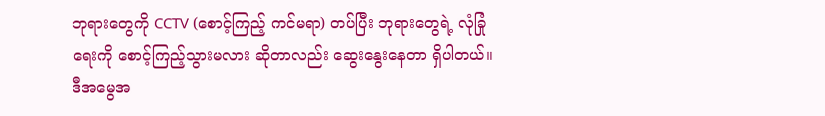ဘုရားတွေကို CCTV (စောင့်ကြည့် ကင်မရာ) တပ်ပြီး ဘုရားတွေရဲ့ လုံခြုံရေးကို စောင့်ကြည့်သွားမလား ဆိုတာလည်း ဆွေးနွေးနေတာ ရှိပါတယ်။ ဒီအမွေအ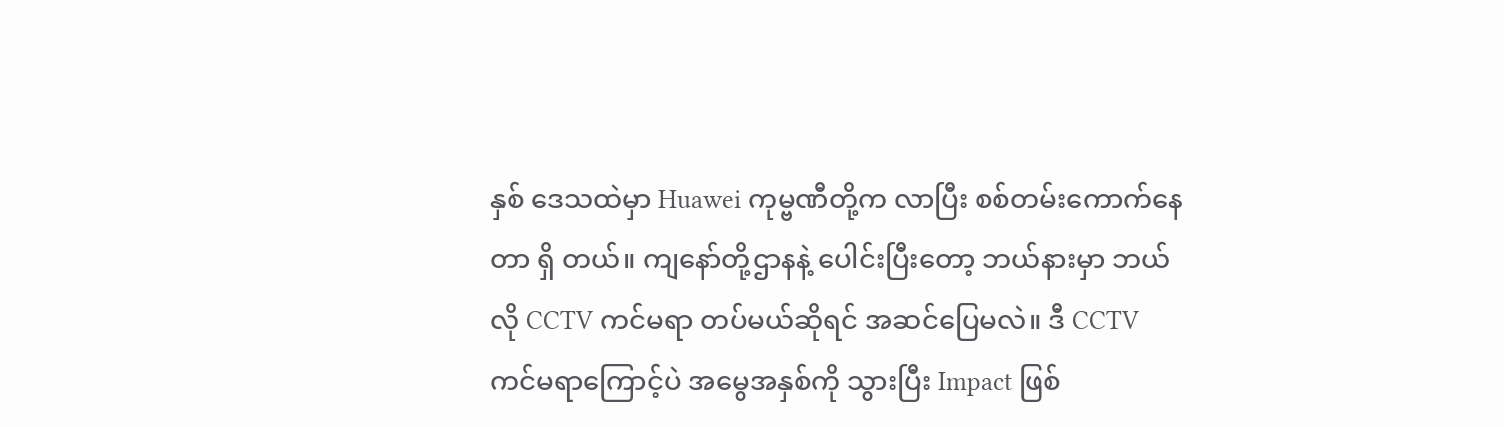နှစ် ဒေသထဲမှာ Huawei ကုမ္ဗဏီတို့က လာပြီး စစ်တမ်းကောက်နေ တာ ရှိ တယ်။ ကျနော်တို့ဌာနနဲ့ ပေါင်းပြီးတော့ ဘယ်နားမှာ ဘယ်လို CCTV ကင်မရာ တပ်မယ်ဆိုရင် အဆင်ပြေမလဲ။ ဒီ CCTV ကင်မရာကြောင့်ပဲ အမွေအနှစ်ကို သွားပြီး Impact ဖြစ်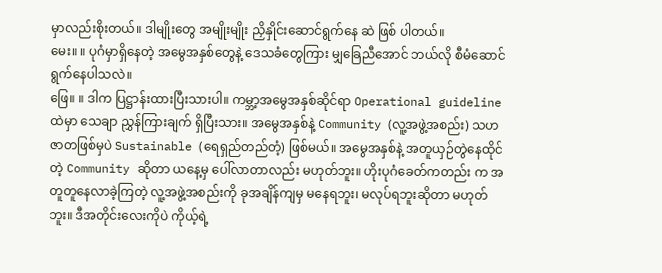မှာလည်းစိုးတယ်။ ဒါမျိုးတွေ အမျိုးမျိုး ညှိနှိုင်းဆောင်ရွက်နေ ဆဲ ဖြစ် ပါတယ်။
မေး။ ။ ပုဂံမှာရှိနေတဲ့ အမွေအနှစ်တွေနဲ့ ဒေသခံတွေကြား မျှခြေညီအောင် ဘယ်လို စီမံဆောင်ရွက်နေပါသလဲ။
ဖြေ။ ။ ဒါက ပြဋ္ဌာန်းထားပြီးသားပါ။ ကမ္ဘာ့အမွေအနှစ်ဆိုင်ရာ Operational guideline ထဲမှာ သေချာ ညွှန်ကြားချက် ရှိပြီးသား။ အမွေအနှစ်နဲ့ Community (လူ့အဖွဲ့အစည်း) သဟဇာတဖြစ်မှပဲ Sustainable (ရေရှည်တည်တံ့) ဖြစ်မယ်။ အမွေအနှစ်နဲ့ အတူယှဉ်တွဲနေထိုင်တဲ့ Community ဆိုတာ ယနေ့မှ ပေါ်လာတာလည်း မဟုတ်ဘူး။ ဟိုးပုဂံခေတ်ကတည်း က အတူတူနေလာခဲ့ကြတဲ့ လူ့အဖွဲ့အစည်းကို ခုအချိန်ကျမှ မနေရဘူး၊ မလုပ်ရဘူးဆိုတာ မဟုတ်ဘူး။ ဒီအတိုင်းလေးကိုပဲ ကိုယ့်ရဲ့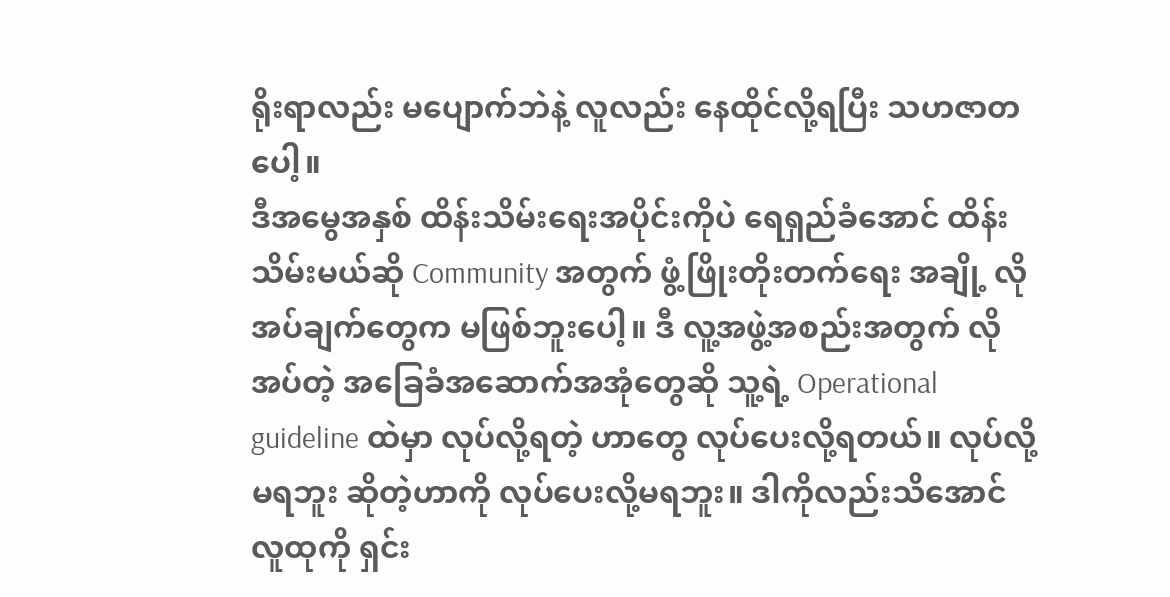ရိုးရာလည်း မပျောက်ဘဲနဲ့ လူလည်း နေထိုင်လို့ရပြီး သဟဇာတပေါ့။
ဒီအမွေအနှစ် ထိန်းသိမ်းရေးအပိုင်းကိုပဲ ရေရှည်ခံအောင် ထိန်းသိမ်းမယ်ဆို Community အတွက် ဖွံ့ဖြိုးတိုးတက်ရေး အချို့ လိုအပ်ချက်တွေက မဖြစ်ဘူးပေါ့။ ဒီ လူ့အဖွဲ့အစည်းအတွက် လိုအပ်တဲ့ အခြေခံအဆောက်အအုံတွေဆို သူ့ရဲ့ Operational guideline ထဲမှာ လုပ်လို့ရတဲ့ ဟာတွေ လုပ်ပေးလို့ရတယ်။ လုပ်လို့မရဘူး ဆိုတဲ့ဟာကို လုပ်ပေးလို့မရဘူး။ ဒါကိုလည်းသိအောင် လူထုကို ရှင်း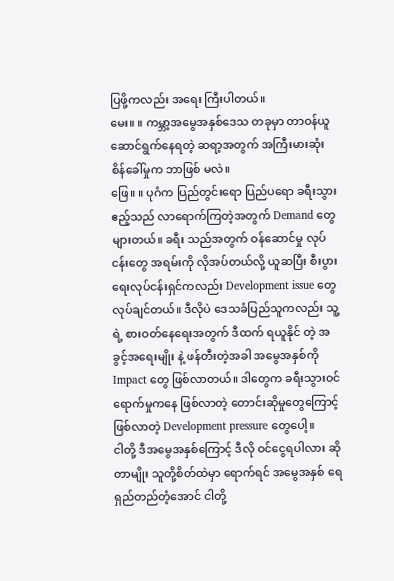ပြဖို့ကလည်း အရေး ကြီးပါတယ်။
မေး။ ။ ကမ္ဘာ့အမွေအနှစ်ဒေသ တခုမှာ တာဝန်ယူ ဆောင်ရွက်နေရတဲ့ ဆရာ့အတွက် အကြီးမားဆုံး စိန်ခေါ်မှုက ဘာဖြစ် မလဲ။
ဖြေ။ ။ ပုဂံက ပြည်တွင်းရော ပြည်ပရော ခရီးသွားဧည့်သည် လာရောက်ကြတဲ့အတွက် Demand တွေ များတယ်။ ခရီး သည်အတွက် ဝန်ဆောင်မှု လုပ်ငန်းတွေ အရမ်းကို လိုအပ်တယ်လို့ ယူဆပြီး စီးပွားရေးလုပ်ငန်းရှင်ကလည်း Development issue တွေ လုပ်ချင်တယ်။ ဒီလိုပဲ ဒေသခံပြည်သူကလည်း သူ့ရဲ့ စားဝတ်နေရေးအတွက် ဒီထက် ရယူနိုင် တဲ့ အခွင့်အရေးမျိုး နဲ့ ဖန်တီးတဲ့အခါ အမွေအနှစ်ကို Impact တွေ ဖြစ်လာတယ်။ ဒါတွေက ခရီးသွားဝင်ရောက်မှုကနေ ဖြစ်လာတဲ့ တောင်းဆိုမှုတွေကြောင့် ဖြစ်လာတဲ့ Development pressure တွေပေါ့။
ငါတို့ ဒီအမွေအနှစ်ကြောင့် ဒီလို ဝင်ငွေရပါလား ဆိုတာမျိုး သူတို့စိတ်ထဲမှာ ရောက်ရင် အမွေအနှစ် ရေရှည်တည်တံ့အောင် ငါတို့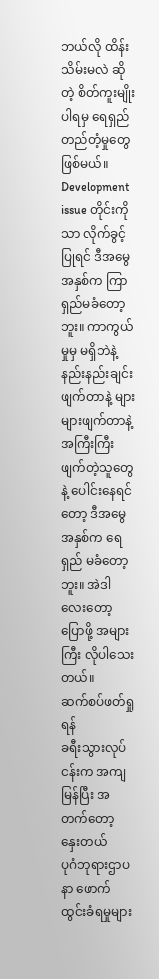ဘယ်လို ထိန်းသိမ်းမလဲ ဆိုတဲ့ စိတ်ကူးမျိုးပါရမှ ရေရှည်တည်တံ့မှုတွေ ဖြစ်မယ်။ Development issue တိုင်းကိုသာ လိုက်ခွင့်ပြုရင် ဒီအမွေအနှစ်က ကြာရှည်မခံတော့ဘူး။ ကာကွယ်မှုမှ မရှိဘဲနဲ့ နည်းနည်းချင်း ဖျက်တာနဲ့ များများဖျက်တာနဲ့ အကြီးကြီးဖျက်တဲ့သူတွေ နဲ့ ပေါင်းနေရင်တော့ ဒီအမွေအနှစ်က ရေရှည် မခံတော့ဘူး။ အဲဒါလေးတော့ ပြောဖို့ အများကြီး လိုပါသေးတယ်။
ဆက်စပ်ဖတ်ရှုရန်
ခရီးသွားလုပ်ငန်းက အကျမြန်ပြီး အတက်တော့ နှေးတယ်
ပုဂံဘုရားဌာပနာ ဖောက်ထွင်းခံရမှုများ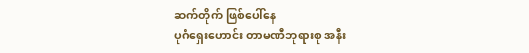ဆက်တိုက် ဖြစ်ပေါ်နေ
ပုဂံရှေးဟောင်း တာမဏီဘုရားစု အနီး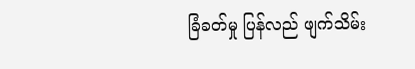ခြံခတ်မှု ပြန်လည် ဖျက်သိမ်း